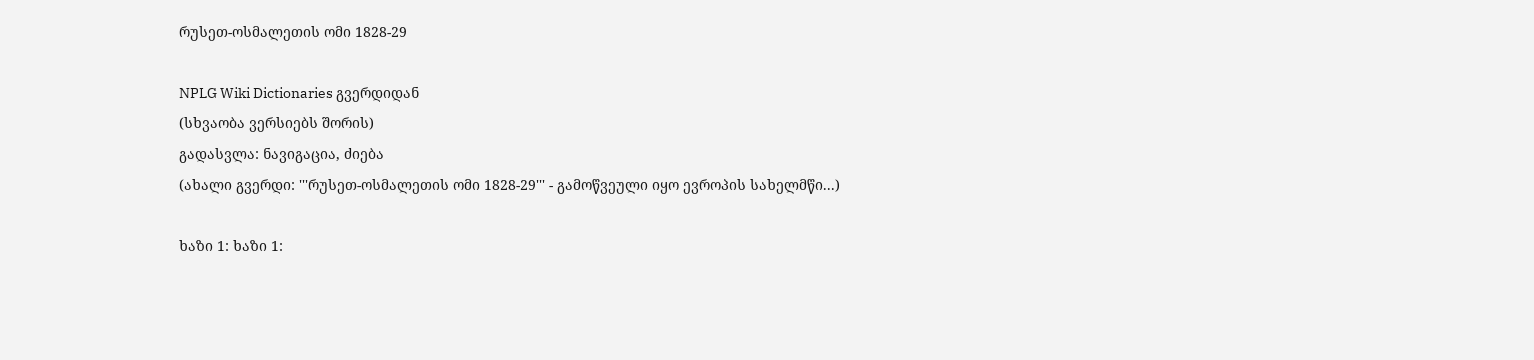რუსეთ-ოსმალეთის ომი 1828-29

NPLG Wiki Dictionaries გვერდიდან
(სხვაობა ვერსიებს შორის)
გადასვლა: ნავიგაცია, ძიება
(ახალი გვერდი: '''რუსეთ-ოსმალეთის ომი 1828-29''' - გამოწვეული იყო ევროპის სახელმწი...)

ხაზი 1: ხაზი 1: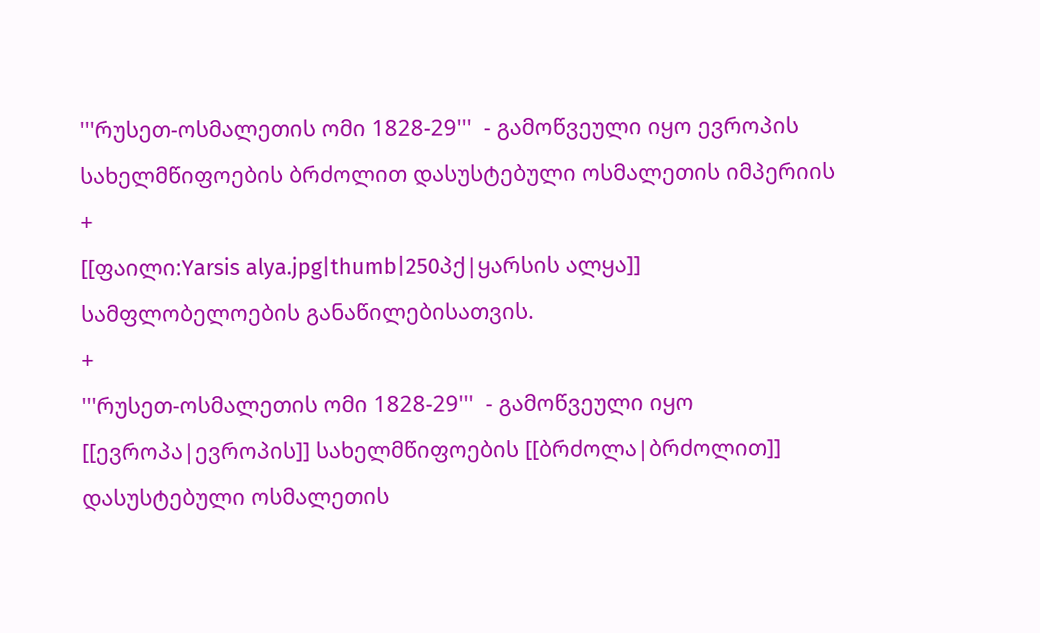'''რუსეთ-ოსმალეთის ომი 1828-29'''  - გამოწვეული იყო ევროპის სახელმწიფოების ბრძოლით დასუსტებული ოსმალეთის იმპერიის
+
[[ფაილი:Yarsis alya.jpg|thumb|250პქ|ყარსის ალყა]]
სამფლობელოების განაწილებისათვის.
+
'''რუსეთ-ოსმალეთის ომი 1828-29'''  - გამოწვეული იყო [[ევროპა|ევროპის]] სახელმწიფოების [[ბრძოლა|ბრძოლით]] დასუსტებული ოსმალეთის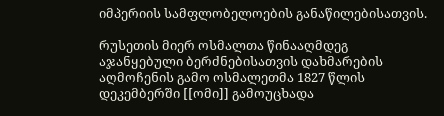იმპერიის სამფლობელოების განაწილებისათვის.

რუსეთის მიერ ოსმალთა წინააღმდეგ აჯანყებული ბერძნებისათვის დახმარების აღმოჩენის გამო ოსმალეთმა 1827 წლის დეკემბერში [[ომი]] გამოუცხადა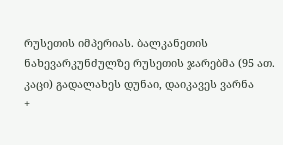რუსეთის იმპერიას. ბალკანეთის ნახევარკუნძულზე რუსეთის ჯარებმა (95 ათ. კაცი) გადალახეს დუნაი, დაიკავეს ვარნა
+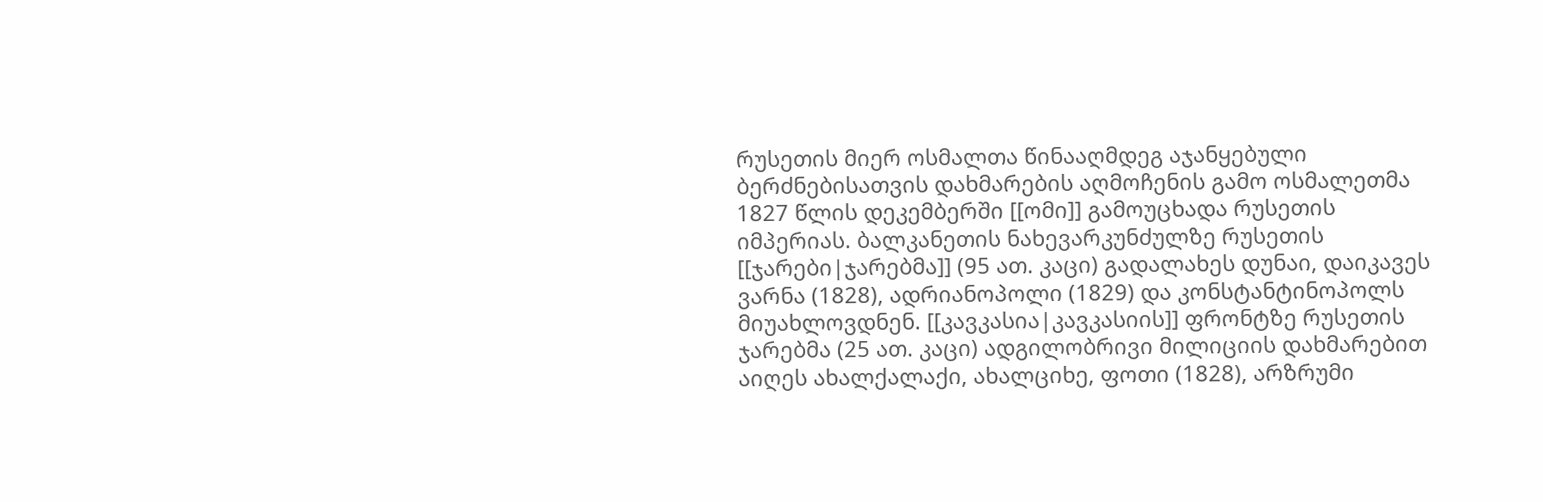რუსეთის მიერ ოსმალთა წინააღმდეგ აჯანყებული ბერძნებისათვის დახმარების აღმოჩენის გამო ოსმალეთმა 1827 წლის დეკემბერში [[ომი]] გამოუცხადა რუსეთის იმპერიას. ბალკანეთის ნახევარკუნძულზე რუსეთის [[ჯარები|ჯარებმა]] (95 ათ. კაცი) გადალახეს დუნაი, დაიკავეს ვარნა (1828), ადრიანოპოლი (1829) და კონსტანტინოპოლს მიუახლოვდნენ. [[კავკასია|კავკასიის]] ფრონტზე რუსეთის ჯარებმა (25 ათ. კაცი) ადგილობრივი მილიციის დახმარებით აიღეს ახალქალაქი, ახალციხე, ფოთი (1828), არზრუმი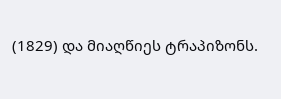(1829) და მიაღწიეს ტრაპიზონს.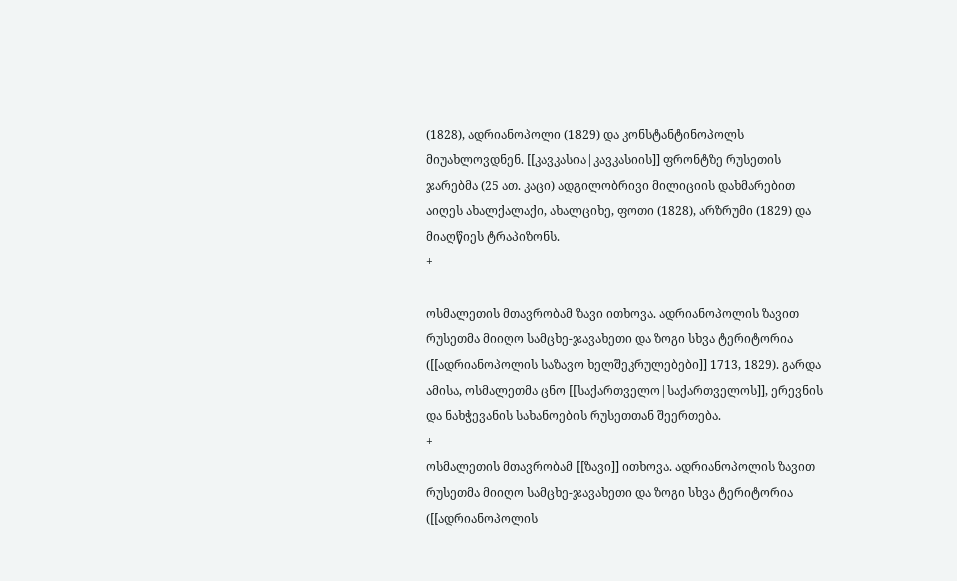(1828), ადრიანოპოლი (1829) და კონსტანტინოპოლს მიუახლოვდნენ. [[კავკასია|კავკასიის]] ფრონტზე რუსეთის ჯარებმა (25 ათ. კაცი) ადგილობრივი მილიციის დახმარებით აიღეს ახალქალაქი, ახალციხე, ფოთი (1828), არზრუმი (1829) და მიაღწიეს ტრაპიზონს.
+

ოსმალეთის მთავრობამ ზავი ითხოვა. ადრიანოპოლის ზავით რუსეთმა მიიღო სამცხე-ჯავახეთი და ზოგი სხვა ტერიტორია ([[ადრიანოპოლის საზავო ხელშეკრულებები]] 1713, 1829). გარდა ამისა, ოსმალეთმა ცნო [[საქართველო|საქართველოს]], ერევნის და ნახჭევანის სახანოების რუსეთთან შეერთება.
+
ოსმალეთის მთავრობამ [[ზავი]] ითხოვა. ადრიანოპოლის ზავით რუსეთმა მიიღო სამცხე-ჯავახეთი და ზოგი სხვა ტერიტორია ([[ადრიანოპოლის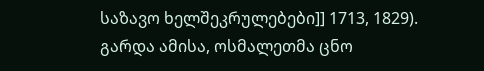საზავო ხელშეკრულებები]] 1713, 1829). გარდა ამისა, ოსმალეთმა ცნო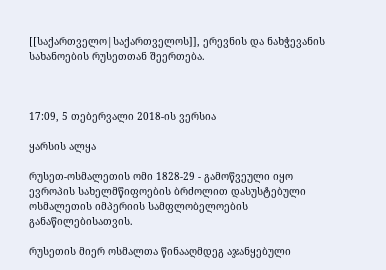[[საქართველო|საქართველოს]], ერევნის და ნახჭევანის სახანოების რუსეთთან შეერთება.



17:09, 5 თებერვალი 2018-ის ვერსია

ყარსის ალყა

რუსეთ-ოსმალეთის ომი 1828-29 - გამოწვეული იყო ევროპის სახელმწიფოების ბრძოლით დასუსტებული ოსმალეთის იმპერიის სამფლობელოების განაწილებისათვის.

რუსეთის მიერ ოსმალთა წინააღმდეგ აჯანყებული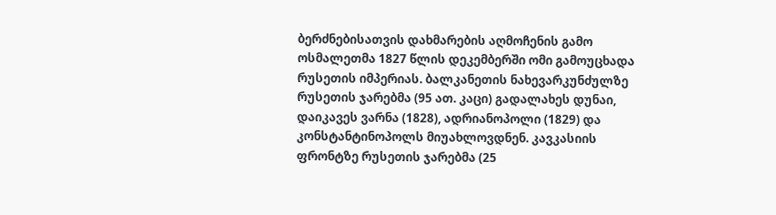ბერძნებისათვის დახმარების აღმოჩენის გამო ოსმალეთმა 1827 წლის დეკემბერში ომი გამოუცხადა რუსეთის იმპერიას. ბალკანეთის ნახევარკუნძულზე რუსეთის ჯარებმა (95 ათ. კაცი) გადალახეს დუნაი, დაიკავეს ვარნა (1828), ადრიანოპოლი (1829) და კონსტანტინოპოლს მიუახლოვდნენ. კავკასიის ფრონტზე რუსეთის ჯარებმა (25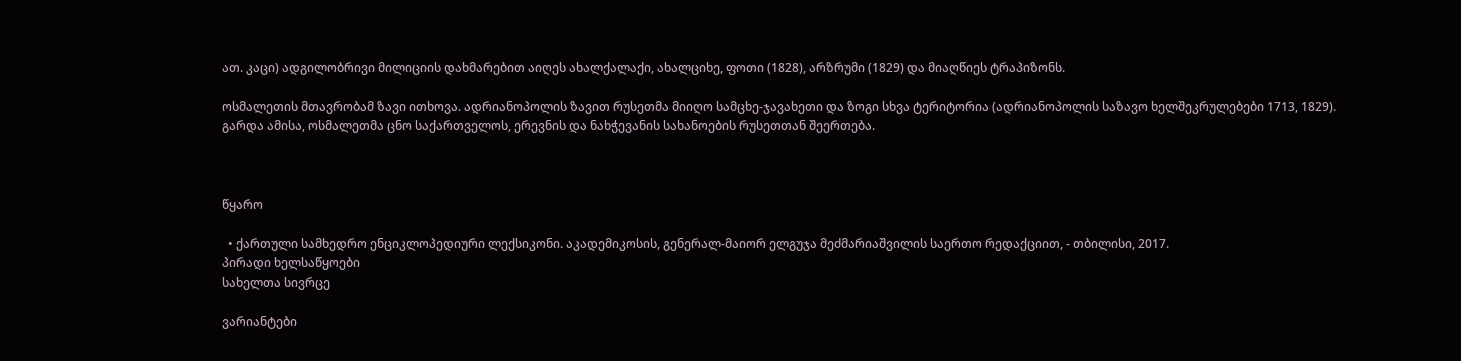ათ. კაცი) ადგილობრივი მილიციის დახმარებით აიღეს ახალქალაქი, ახალციხე, ფოთი (1828), არზრუმი (1829) და მიაღწიეს ტრაპიზონს.

ოსმალეთის მთავრობამ ზავი ითხოვა. ადრიანოპოლის ზავით რუსეთმა მიიღო სამცხე-ჯავახეთი და ზოგი სხვა ტერიტორია (ადრიანოპოლის საზავო ხელშეკრულებები 1713, 1829). გარდა ამისა, ოსმალეთმა ცნო საქართველოს, ერევნის და ნახჭევანის სახანოების რუსეთთან შეერთება.



წყარო

  • ქართული სამხედრო ენციკლოპედიური ლექსიკონი. აკადემიკოსის, გენერალ-მაიორ ელგუჯა მეძმარიაშვილის საერთო რედაქციით, - თბილისი, 2017.
პირადი ხელსაწყოები
სახელთა სივრცე

ვარიანტები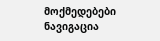მოქმედებები
ნავიგაცია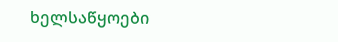ხელსაწყოები